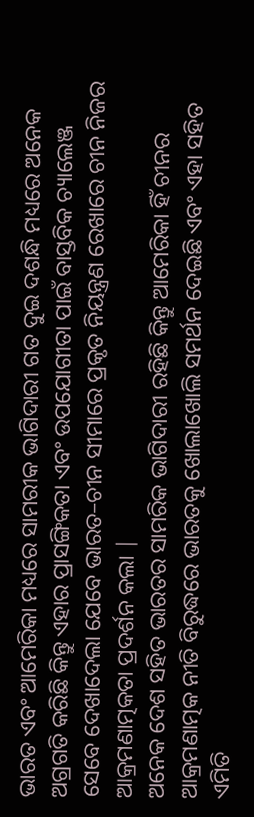ଭାରତ ଏବଂ ଆମେରିକା ମଧ୍ୟରେ ସାମରୀକ ଭାଗିଦାରୀ ଗତ ଦୁଇ ଦଶନ୍ଧି ମଧ୍ୟରେ ଅନେକ ଅଗ୍ରଗତି କରିଛି କିନ୍ତୁ ଏହାର ପ୍ରାସଙ୍ଗିକତା ଏବଂ ଉପଯୋଗୀତା ପାଇଁ ବାସ୍ତବିକ ଚ୍ୟାଲେଞ୍ଜ ସେବେ ଦେଖାଦେଲା ଯେବେ ଭାରତ–ଚୀନ ସୀମାରେ ପ୍ରକୃତ ନିୟନ୍ତ୍ରଣ ରେଖାରେ ଚୀନ ନିଜର ଆକ୍ରମଣାତ୍ମକତା ପ୍ରଦର୍ଶନ କଲା |
ଅନେକ ଦେଶ ସହିତ ଭାରତର ସାମରିକ ଭାଗିଦାରୀ ରହିଛି କିନ୍ତୁ ଆମେରିକା ହିଁ ଚୀନର ଆକ୍ରମଣାତ୍ମକ ନୀତି ବିରୁଦ୍ଧରେ ଭାରତକୁ ଖୋଲାଖୋଲି ସମର୍ଥନ ଦେଇଛି ଏବଂ ଏହା ସହିତ ଏମିତି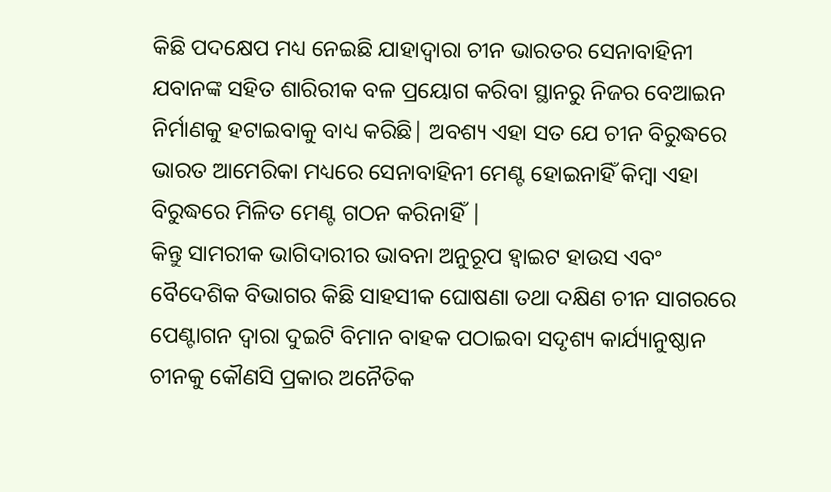କିଛି ପଦକ୍ଷେପ ମଧ୍ୟ ନେଇଛି ଯାହାଦ୍ଵାରା ଚୀନ ଭାରତର ସେନାବାହିନୀ ଯବାନଙ୍କ ସହିତ ଶାରିରୀକ ବଳ ପ୍ରୟୋଗ କରିବା ସ୍ଥାନରୁ ନିଜର ବେଆଇନ ନିର୍ମାଣକୁ ହଟାଇବାକୁ ବାଧ୍ୟ କରିଛି| ଅବଶ୍ୟ ଏହା ସତ ଯେ ଚୀନ ବିରୁଦ୍ଧରେ ଭାରତ ଆମେରିକା ମଧ୍ୟରେ ସେନାବାହିନୀ ମେଣ୍ଟ ହୋଇନାହିଁ କିମ୍ଵା ଏହା ବିରୁଦ୍ଧରେ ମିଳିତ ମେଣ୍ଟ ଗଠନ କରିନାହିଁ |
କିନ୍ତୁ ସାମରୀକ ଭାଗିଦାରୀର ଭାବନା ଅନୁରୂପ ହ୍ଵାଇଟ ହାଉସ ଏବଂ ବୈଦେଶିକ ବିଭାଗର କିଛି ସାହସୀକ ଘୋଷଣା ତଥା ଦକ୍ଷିଣ ଚୀନ ସାଗରରେ ପେଣ୍ଟାଗନ ଦ୍ଵାରା ଦୁଇଟି ବିମାନ ବାହକ ପଠାଇବା ସଦୃଶ୍ୟ କାର୍ଯ୍ୟାନୁଷ୍ଠାନ ଚୀନକୁ କୌଣସି ପ୍ରକାର ଅନୈତିକ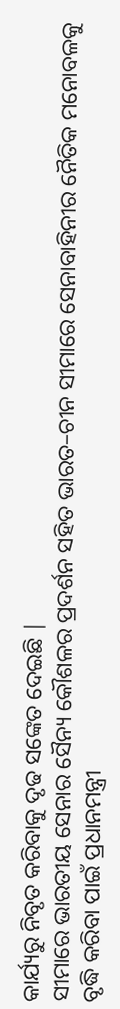କାର୍ଯ୍ୟରୁ ନିବୃତ କରିବାକୁ ଦୃଢ ସଙ୍କେତ ଦେଇଛି |
ସୀମାରେ ଭାରତୀୟ ସେନାର ସୈନ୍ୟ କୌଶଳର ପ୍ରଦର୍ଶନ ସହିତ ଭାରତ–ଚୀନ ସୀମାରେ ସେନାବାହିନୀର ନୈତିକ ମନୋବଳକୁ ବୃଦ୍ଧି କରିବା ପାଇଁ ପ୍ରଧାନମନ୍ତ୍ରୀ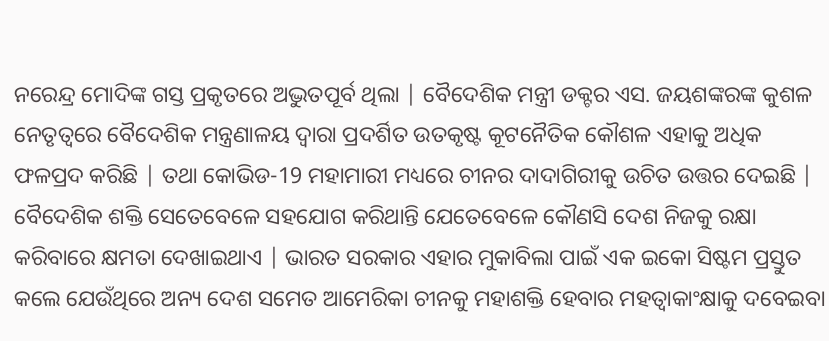ନରେନ୍ଦ୍ର ମୋଦିଙ୍କ ଗସ୍ତ ପ୍ରକୃତରେ ଅଦ୍ଭୁତପୂର୍ବ ଥିଲା | ବୈଦେଶିକ ମନ୍ତ୍ରୀ ଡକ୍ଟର ଏସ. ଜୟଶଙ୍କରଙ୍କ କୁଶଳ ନେତୃତ୍ଵରେ ବୈଦେଶିକ ମନ୍ତ୍ରଣାଳୟ ଦ୍ଵାରା ପ୍ରଦର୍ଶିତ ଉତକୃଷ୍ଟ କୂଟନୈତିକ କୌଶଳ ଏହାକୁ ଅଧିକ ଫଳପ୍ରଦ କରିଛି | ତଥା କୋଭିଡ-19 ମହାମାରୀ ମଧ୍ୟରେ ଚୀନର ଦାଦାଗିରୀକୁ ଉଚିତ ଉତ୍ତର ଦେଇଛି |
ବୈଦେଶିକ ଶକ୍ତି ସେତେବେଳେ ସହଯୋଗ କରିଥାନ୍ତି ଯେତେବେଳେ କୌଣସି ଦେଶ ନିଜକୁ ରକ୍ଷା କରିବାରେ କ୍ଷମତା ଦେଖାଇଥାଏ | ଭାରତ ସରକାର ଏହାର ମୁକାବିଲା ପାଇଁ ଏକ ଇକୋ ସିଷ୍ଟମ ପ୍ରସ୍ତୁତ କଲେ ଯେଉଁଥିରେ ଅନ୍ୟ ଦେଶ ସମେତ ଆମେରିକା ଚୀନକୁ ମହାଶକ୍ତି ହେବାର ମହତ୍ଵାକାଂକ୍ଷାକୁ ଦବେଇବା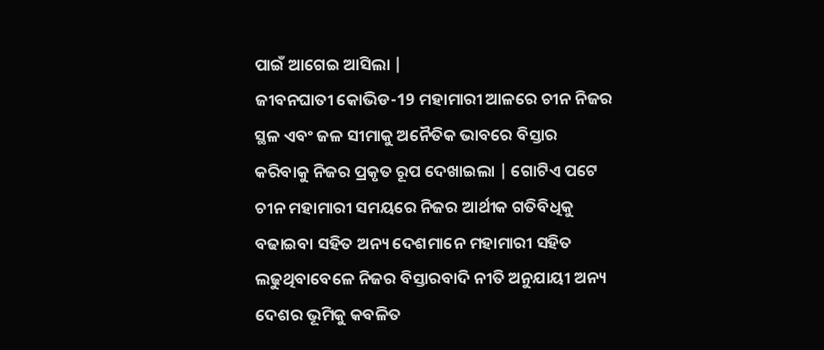ପାଇଁ ଆଗେଇ ଆସିଲା |
ଜୀବନଘାତୀ କୋଭିଡ-19 ମହାମାରୀ ଆଳରେ ଚୀନ ନିଜର ସ୍ଥଳ ଏବଂ ଜଳ ସୀମାକୁ ଅନୈତିକ ଭାବରେ ବିସ୍ତାର କରିବାକୁ ନିଜର ପ୍ରକୃତ ରୂପ ଦେଖାଇଲା | ଗୋଟିଏ ପଟେ ଚୀନ ମହାମାରୀ ସମୟରେ ନିଜର ଆର୍ଥୀକ ଗତିବିଧିକୁ ବଢାଇବା ସହିତ ଅନ୍ୟ ଦେଶମାନେ ମହାମାରୀ ସହିତ ଲଢୁଥିବାବେଳେ ନିଜର ବିସ୍ତାରବାଦି ନୀତି ଅନୁଯାୟୀ ଅନ୍ୟ ଦେଶର ଭୂମିକୁ କବଳିତ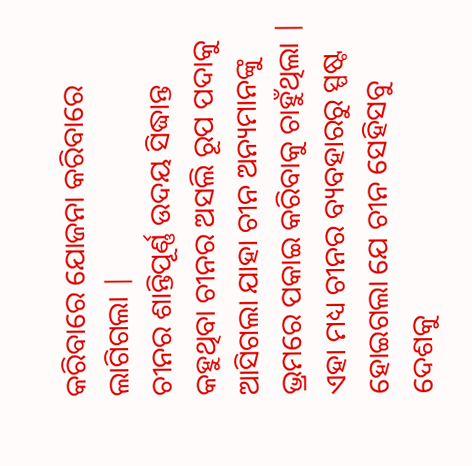କରିବାରେ ଯୋଜନା କରିବାରେ ଲାଗିଗଲା |
ଚୀନର ଶାନ୍ତିପୂର୍ଣ୍ଣ ଉଦୟ ସିଦ୍ଧାନ୍ତ କହୁଥିବା ଚୀନର ଅସଲି ରୂପ ପଦାକୁ ଆସିଗଲା ଯାହା ଚୀନ ଅନ୍ୟମାନଙ୍କୁ ଭ୍ରମରେ ପକାଇ କରିବାକୁ ଚାହୁଁଥିଲା | ଏହା ମଧ୍ୟ ଚୀନର ବ୍ୟବହାରରୁ ସ୍ପଷ୍ଟ ହୋଇଗଲା ଯେ ଚୀନ ସେହିସବୁ ଦେଶକୁ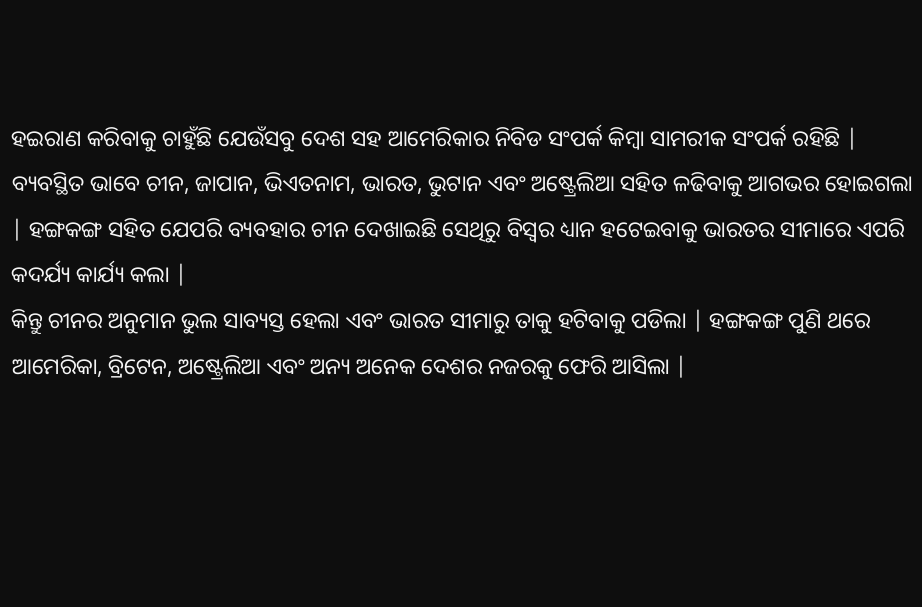ହଇରାଣ କରିବାକୁ ଚାହୁଁଛି ଯେଉଁସବୁ ଦେଶ ସହ ଆମେରିକାର ନିବିଡ ସଂପର୍କ କିମ୍ଵା ସାମରୀକ ସଂପର୍କ ରହିଛି | ବ୍ୟବସ୍ଥିତ ଭାବେ ଚୀନ, ଜାପାନ, ଭିଏତନାମ, ଭାରତ, ଭୁଟାନ ଏବଂ ଅଷ୍ଟ୍ରେଲିଆ ସହିତ ଳଢିବାକୁ ଆଗଭର ହୋଇଗଲା | ହଙ୍ଗକଙ୍ଗ ସହିତ ଯେପରି ବ୍ୟବହାର ଚୀନ ଦେଖାଇଛି ସେଥିରୁ ବିସ୍ଵର ଧ୍ୟାନ ହଟେଇବାକୁ ଭାରତର ସୀମାରେ ଏପରି କଦର୍ଯ୍ୟ କାର୍ଯ୍ୟ କଲା |
କିନ୍ତୁ ଚୀନର ଅନୁମାନ ଭୁଲ ସାବ୍ୟସ୍ତ ହେଲା ଏବଂ ଭାରତ ସୀମାରୁ ତାକୁ ହଟିବାକୁ ପଡିଲା | ହଙ୍ଗକଙ୍ଗ ପୁଣି ଥରେ ଆମେରିକା, ବ୍ରିଟେନ, ଅଷ୍ଟ୍ରେଲିଆ ଏବଂ ଅନ୍ୟ ଅନେକ ଦେଶର ନଜରକୁ ଫେରି ଆସିଲା |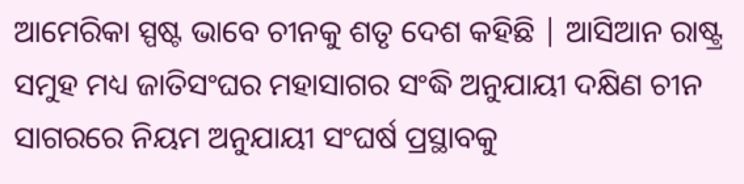ଆମେରିକା ସ୍ପଷ୍ଟ ଭାବେ ଚୀନକୁ ଶତୃ ଦେଶ କହିଛି | ଆସିଆନ ରାଷ୍ଟ୍ର ସମୁହ ମଧ୍ୟ ଜାତିସଂଘର ମହାସାଗର ସଂଦ୍ଧି ଅନୁଯାୟୀ ଦକ୍ଷିଣ ଚୀନ ସାଗରରେ ନିୟମ ଅନୁଯାୟୀ ସଂଘର୍ଷ ପ୍ରସ୍ଥାବକୁ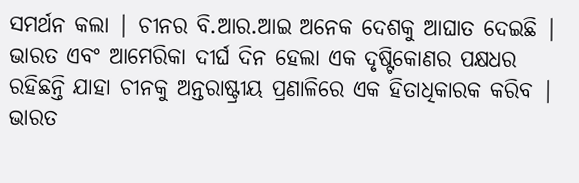ସମର୍ଥନ କଲା | ଚୀନର ବି.ଆର.ଆଇ ଅନେକ ଦେଶକୁ ଆଘାତ ଦେଇଛି |
ଭାରତ ଏବଂ ଆମେରିକା ଦୀର୍ଘ ଦିନ ହେଲା ଏକ ଦୃଷ୍ଟିକୋଣର ପକ୍ଷଧର ରହିଛନ୍ତି ଯାହା ଚୀନକୁ ଅନ୍ତରାଷ୍ଟ୍ରୀୟ ପ୍ରଣାଳିରେ ଏକ ହିତାଧିକାରକ କରିବ | ଭାରତ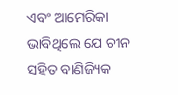ଏବଂ ଆମେରିକା ଭାବିଥିଲେ ଯେ ଚୀନ ସହିତ ବାଣିଜ୍ୟିକ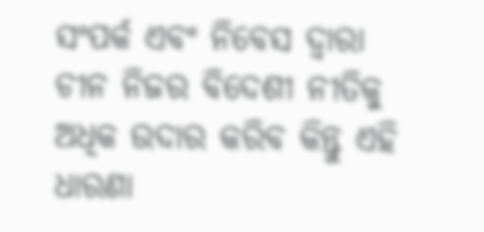ସଂପର୍କ ଏବଂ ନିବେସ ଦ୍ଵାରା ଚୀନ ନିଜର ବିଦେଶୀ ନୀତିକୁ ଅଧିକ ଉଦାର କରିବ କିନ୍ତୁ ଏହି ଧାରଣା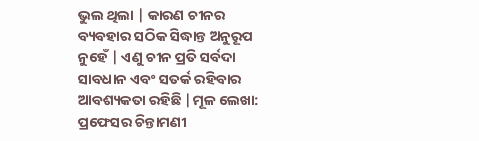ଭୁଲ ଥିଲା | କାରଣ ଚୀନର ବ୍ୟବହାର ସଠିକ ସିଦ୍ଧାନ୍ତ ଅନୁରୂପ ନୁହେଁ | ଏଣୁ ଚୀନ ପ୍ରତି ସର୍ବଦା ସାବଧାନ ଏବଂ ସତର୍କ ରହିବାର ଆବଶ୍ୟକତା ରହିଛି |ମୂଳ ଲେଖା: ପ୍ରଫେସର ଚିନ୍ତାମଣୀ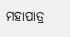ମହାପାତ୍ର